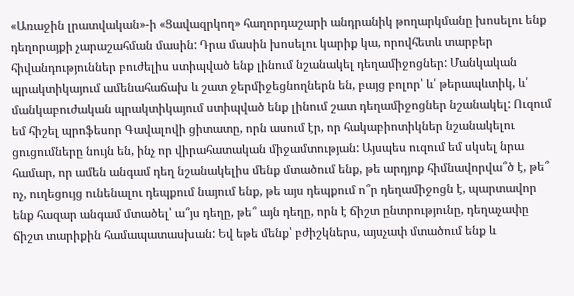«Առաջին լրատվական»-ի «Ցավազրկող» հաղորդաշարի անդրանիկ թողարկմանը խոսելու ենք դեղորայքի չարաշահման մասին: Դրա մասին խոսելու կարիք կա, որովհետև տարբեր հիվանդություններ բուժելիս ստիպված ենք լինում նշանակել դեղամիջոցներ: Մանկական պրակտիկայում ամենահաճախ և շատ ջերմիջեցնողներն են, բայց բոլոր՝ և՛ թերապևտիկ, և՛ մանկաբուժական պրակտիկայում ստիպված ենք լինում շատ դեղամիջոցներ նշանակել: Ուզում եմ հիշել պրոֆեսոր Գավալովի ցիտատը, որն ասում էր, որ հակաբիոտիկներ նշանակելու ցուցումները նույն են, ինչ որ վիրահատական միջամտության: Այսպես ուզում եմ սկսել նրա համար, որ ամեն անգամ դեղ նշանակելիս մենք մտածում ենք, թե արդյոք հիմնավորվա՞ծ է, թե՞ ոչ, ուղեցույց ունենալու դեպքում նայում ենք, թե այս դեպքում ո՞ր դեղամիջոցն է, պարտավոր ենք հազար անգամ մտածել՝ ա՞յս դեղը, թե՞ այն դեղը, որն է ճիշտ ընտրությունը, դեղաչափը ճիշտ տարիքին համապատասխան: Եվ եթե մենք՝ բժիշկներս, այսչափ մտածում ենք և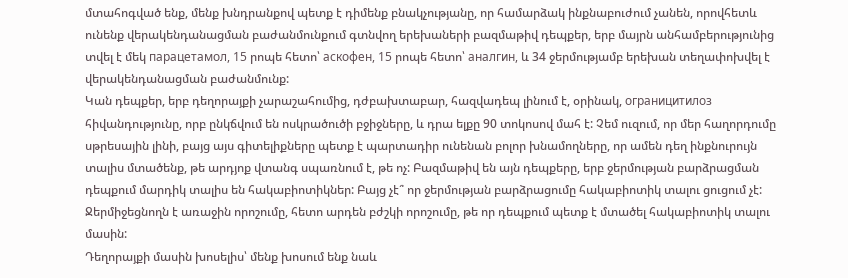մտահոգված ենք, մենք խնդրանքով պետք է դիմենք բնակչությանը, որ համարձակ ինքնաբուժում չանեն, որովհետև ունենք վերակենդանացման բաժանմունքում գտնվող երեխաների բազմաթիվ դեպքեր, երբ մայրն անհամբերությունից տվել է մեկ парацетамол, 15 րոպե հետո՝ аскофен, 15 րոպե հետո՝ аналгин, և 34 ջերմությամբ երեխան տեղափոխվել է վերակենդանացման բաժանմունք:
Կան դեպքեր, երբ դեղորայքի չարաշահումից, դժբախտաբար, հազվադեպ լինում է, օրինակ, ограницитилоз հիվանդությունը, որբ ընկճվում են ոսկրածուծի բջիջները, և դրա ելքը 90 տոկոսով մահ է: Չեմ ուզում, որ մեր հաղորդումը սթրեսային լինի, բայց այս գիտելիքները պետք է պարտադիր ունենան բոլոր խնամողները, որ ամեն դեղ ինքնուրույն տալիս մտածենք, թե արդյոք վտանգ սպառնում է, թե ոչ: Բազմաթիվ են այն դեպքերը, երբ ջերմության բարձրացման դեպքում մարդիկ տալիս են հակաբիոտիկներ: Բայց չէ՞ որ ջերմության բարձրացումը հակաբիոտիկ տալու ցուցում չէ: Ջերմիջեցնողն է առաջին որոշումը, հետո արդեն բժշկի որոշումը, թե որ դեպքում պետք է մտածել հակաբիոտիկ տալու մասին:
Դեղորայքի մասին խոսելիս՝ մենք խոսում ենք նաև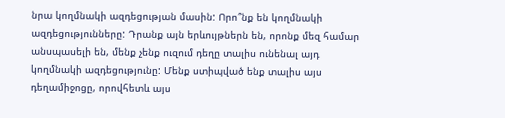նրա կողմնակի ազդեցության մասին: Որո՞նք են կողմնակի ազդեցությունները: Դրանք այն երևույթներն են, որոնք մեզ համար անսպասելի են, մենք չենք ուզում դեղը տալիս ունենալ այդ կողմնակի ազդեցությունը: Մենք ստիպված ենք տալիս այս դեղամիջոցը, որովհետև այս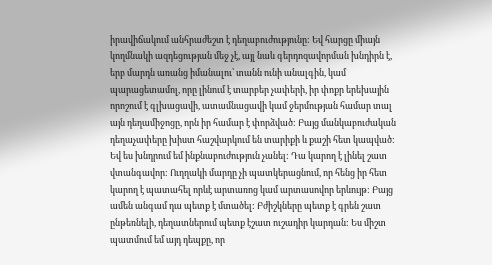իրավիճակում անհրաժեշտ է դեղաբուժությունը: Եվ հարցը միայն կողմնակի ազդեցության մեջ չէ, այլ նաև գերդոզավորման խնդիրն է, երբ մարդն առանց իմանալու՝ տանն ունի անալգին, կամ պարացետամոլ, որը լինում է տարբեր չափերի, իր փոքր երեխային որոշում է գլխացավի, ատամնացավի կամ ջերմության համար տալ այն դեղամիջոցը, որն իր համար է փորձված: Բայց մանկաբուժական դեղաչափերը խիստ հաշվարկում են տարիքի և քաշի հետ կապված: Եվ ես խնդրում եմ ինքնաբուժություն չանել: Դա կարող է լինել շատ վտանգավոր: Ուղղակի մարդը չի պատկերացնում, որ հենց իր հետ կարող է պատահել որևէ արտառոց կամ արտասովոր երևույթ: Բայց ամեն անգամ դա պետք է մտածել: Բժիշկները պետք է գրեն շատ ընթեռնելի, դեղատներում պետք էշատ ուշադիր կարդան: Ես միշտ պատմում եմ այդ դեպքը, որ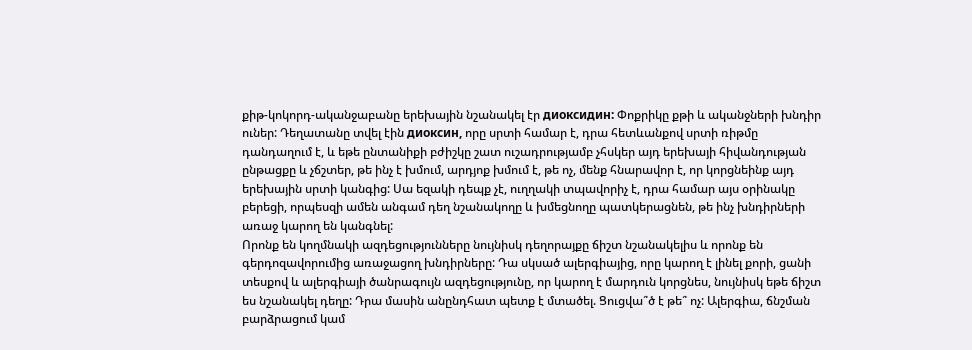քիթ-կոկորդ-ականջաբանը երեխային նշանակել էր диоксидин: Փոքրիկը քթի և ականջների խնդիր ուներ: Դեղատանը տվել էին диоксин, որը սրտի համար է, դրա հետևանքով սրտի ռիթմը դանդաղում է, և եթե ընտանիքի բժիշկը շատ ուշադրությամբ չհսկեր այդ երեխայի հիվանդության ընթացքը և չճշտեր, թե ինչ է խմում, արդյոք խմում է, թե ոչ, մենք հնարավոր է, որ կորցնեինք այդ երեխային սրտի կանգից: Սա եզակի դեպք չէ, ուղղակի տպավորիչ է, դրա համար այս օրինակը բերեցի, որպեսզի ամեն անգամ դեղ նշանակողը և խմեցնողը պատկերացնեն, թե ինչ խնդիրների առաջ կարող են կանգնել:
Որոնք են կողմնակի ազդեցությունները նույնիսկ դեղորայքը ճիշտ նշանակելիս և որոնք են գերդոզավորումից առաջացող խնդիրները: Դա սկսած ալերգիայից, որը կարող է լինել քորի, ցանի տեսքով և ալերգիայի ծանրագույն ազդեցությունը, որ կարող է մարդուն կորցնես, նույնիսկ եթե ճիշտ ես նշանակել դեղը: Դրա մասին անընդհատ պետք է մտածել. Ցուցվա՞ծ է թե՞ ոչ: Ալերգիա, ճնշման բարձրացում կամ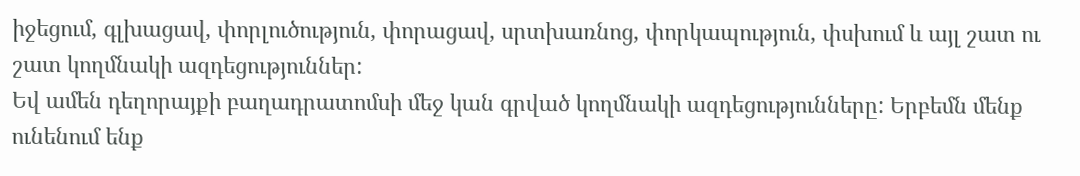իջեցում, գլխացավ, փորլուծություն, փորացավ, սրտխառնոց, փորկապություն, փսխում և այլ շատ ու շատ կողմնակի ազդեցություններ:
Եվ ամեն դեղորայքի բաղադրատոմսի մեջ կան գրված կողմնակի ազդեցությունները: Երբեմն մենք ունենում ենք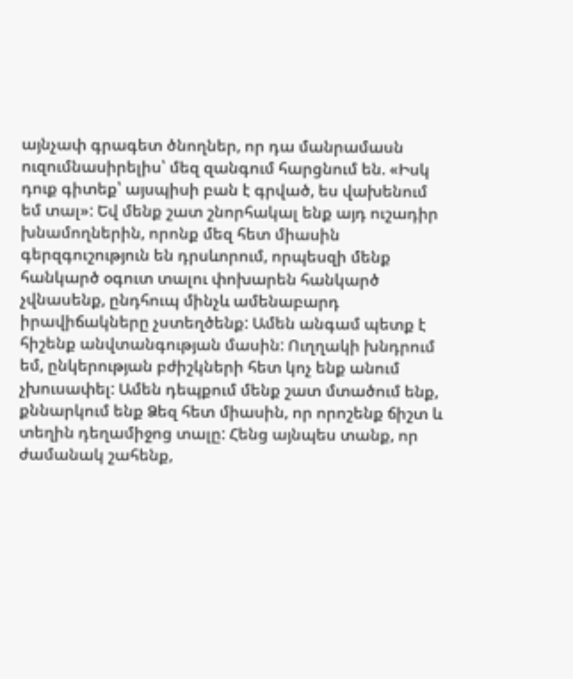այնչափ գրագետ ծնողներ, որ դա մանրամասն ուզումնասիրելիս՝ մեզ զանգում հարցնում են. «Իսկ դուք գիտեք՝ այսպիսի բան է գրված, ես վախենում եմ տալ»: Եվ մենք շատ շնորհակալ ենք այդ ուշադիր խնամողներին, որոնք մեզ հետ միասին գերզգուշություն են դրսևորում, որպեսզի մենք հանկարծ օգուտ տալու փոխարեն հանկարծ չվնասենք, ընդհուպ մինչև ամենաբարդ իրավիճակները չստեղծենք: Ամեն անգամ պետք է հիշենք անվտանգության մասին: Ուղղակի խնդրում եմ, ընկերության բժիշկների հետ կոչ ենք անում չխուսափել: Ամեն դեպքում մենք շատ մտածում ենք, քննարկում ենք Ձեզ հետ միասին, որ որոշենք ճիշտ և տեղին դեղամիջոց տալը: Հենց այնպես տանք, որ ժամանակ շահենք,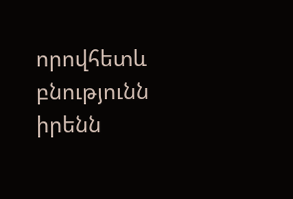որովհետև բնությունն իրենն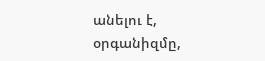անելու է, օրգանիզմը,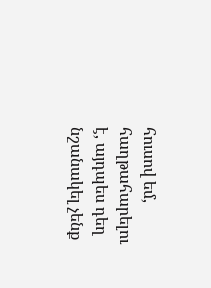հուսով եմ, հաղթահարելու է, այդպես դեղ նշանակել չենք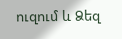ուզում և Ձեզ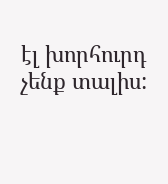էլ խորհուրդ չենք տալիս: